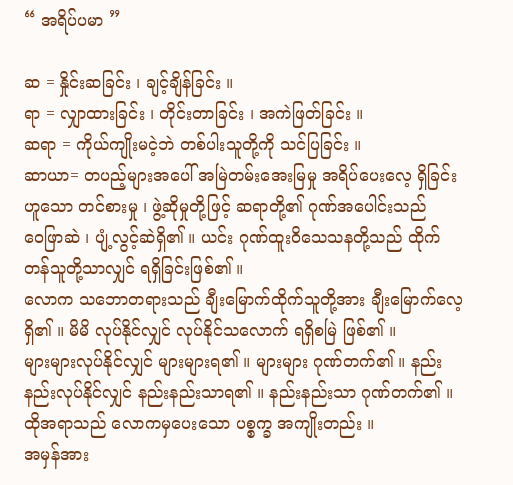“ အရိပ်ပမာ ”

ဆ = နှိုင်းဆခြင်း ၊ ချင့်ချိန်ခြင်း ။
ရာ = လျှာထားခြင်း ၊ တိုင်းတာခြင်း ၊ အကဲဖြတ်ခြင်း ။
ဆရာ = ကိုယ်ကျိုးမငဲ့ဘဲ တစ်ပါးသူတို့ကို သင်ပြခြင်း ။
ဆာယာ= တပည့်များအပေါ် အမြဲတမ်းအေးမြမှု အရိပ်ပေးလေ့ ရှိခြင်း ဟူသော တင်စားမှု ၊ ဖွဲ့ဆိုမှုတို့ဖြင့် ဆရာတို့၏ ဂုဏ်အပေါင်းသည်
ဝေဖြာဆဲ ၊ ပျံ့လွင့်ဆဲရှိ၏ ။ ယင်း ဂုဏ်ထူးဝိသေသနတို့သည် ထိုက်တန်သူတို့သာလျှင် ရရှိခြင်းဖြစ်၏ ။
လောက သဘောတရားသည် ချီးမြောက်ထိုက်သူတို့အား ချီးမြောက်လေ့ ရှိ၏ ။ မိမိ လုပ်နိုင်လျှင် လုပ်နိုင်သလောက် ရရှိစမြဲ ဖြစ်၏ ။
များများလုပ်နိုင်လျှင် များများရ၏ ။ များများ ဂုဏ်တက်၏ ။ နည်းနည်းလုပ်နိုင်လျှင် နည်းနည်းသာရ၏ ။ နည်းနည်းသာ ဂုဏ်တက်၏ ။
ထိုအရာသည် လောကမှပေးသော ပစ္စက္ခ အကျိုးတည်း ။
အမှန်အား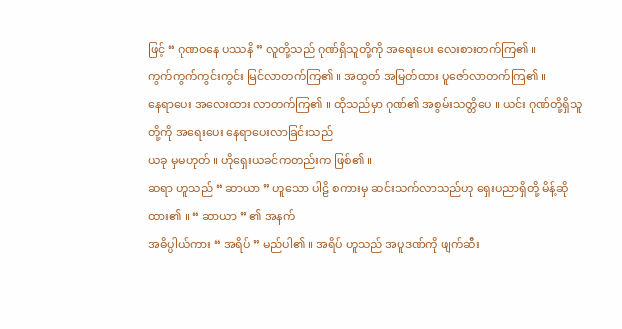ဖြင့် “ ဂုဏဝနေ ပဿနိ ” လူတို့သည် ဂုဏ်ရှိသူတို့ကို အရေးပေး လေးစားတက်ကြ၏ ။
ကွက်ကွက်ကွင်းကွင်း မြင်လာတက်ကြ၏ ။ အထွတ် အမြတ်ထား ပူဇော်လာတက်ကြ၏ ။
နေရာပေး အလေးထား လာတက်ကြ၏ ။ ထိုသည်မှာ ဂုဏ်၏ အစွမ်းသတ္တိပေ ။ ယင်း ဂုဏ်တို့ရှိသူတို့ကို အရေးပေး နေရာပေးလာခြင်းသည်
ယခု မှမဟုတ် ။ ဟိုရှေးယခင်ကတည်းက ဖြစ်၏ ။
ဆရာ ဟူသည် “ ဆာယာ ” ဟူသော ပါဠိ စကားမှ ဆင်းသက်လာသည်ဟု ရှေးပညာရှိတို့ မိန့်ဆိုထား၏ ။ “ ဆာယာ ” ၏ အနက်
အဓိပ္ပါယ်ကား “ အရိပ် ” မည်ပါ၏ ။ အရိပ် ဟူသည် အပူဒဏ်ကို ဖျက်ဆီး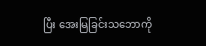ပြီး အေးမြခြင်းသဘောကို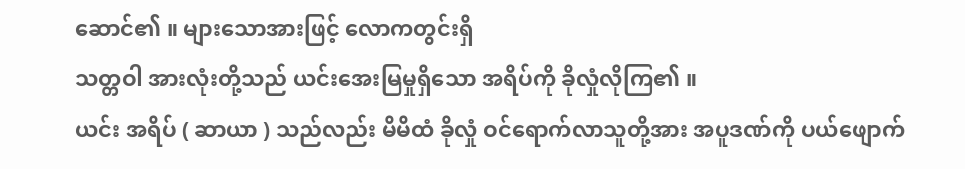ဆောင်၏ ။ များသောအားဖြင့် လောကတွင်းရှိ
သတ္တဝါ အားလုံးတို့သည် ယင်းအေးမြမှုရှိသော အရိပ်ကို ခိုလှုံလိုကြ၏ ။
ယင်း အရိပ် ( ဆာယာ ) သည်လည်း မိမိထံ ခိုလှုံ ဝင်ရောက်လာသူတို့အား အပူဒဏ်ကို ပယ်ဖျောက်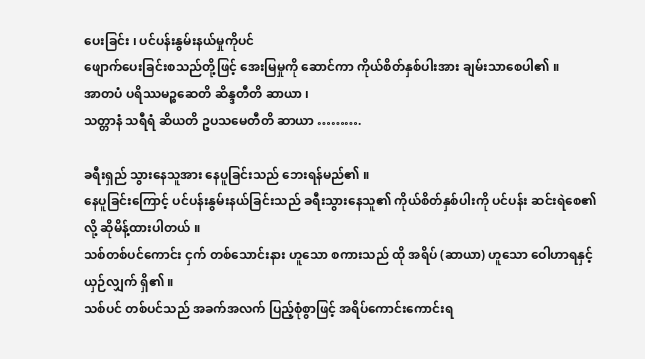ပေးခြင်း ၊ ပင်ပန်းနွမ်းနယ်မှုကိုပင်
ဖျောက်ပေးခြင်းစသည်တို့ဖြင့် အေးမြမှုကို ဆောင်ကာ ကိုယ်စိတ်နှစ်ပါးအား ချမ်းသာစေပါ၏ ။
အာတပံ ပရိဿမဉ္စဆေတိ ဆိန္ဒတီတိ ဆာယာ ၊
သတ္တာနံ သရီရံ ဆိယတိ ဥပသမေတီတိ ဆာယာ ……….

ခရီးရှည် သွားနေသူအား နေပူခြင်းသည် ဘေးရန်မည်၏ ။
နေပူခြင်းကြောင့် ပင်ပန်းနွမ်းနယ်ခြင်းသည် ခရီးသွားနေသူ၏ ကိုယ်စိတ်နှစ်ပါးကို ပင်ပန်း ဆင်းရဲစေ၏ လို့ ဆိုမိန့်ထားပါတယ် ။
သစ်တစ်ပင်ကောင်း ငှက် တစ်သောင်းနား ဟူသော စကားသည် ထို အရိပ် (ဆာယာ) ဟူသော ဝေါဟာရနှင့် ယှဉ်လျှက် ရှိ၏ ။
သစ်ပင် တစ်ပင်သည် အခက်အလက် ပြည့်စုံစွာဖြင့် အရိပ်ကောင်းကောင်းရ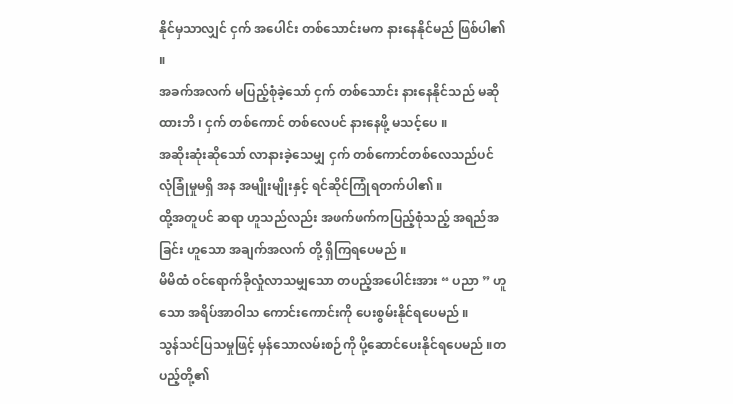နိုင်မှသာလျှင် ငှက် အပေါင်း တစ်သောင်းမက နားနေနိုင်မည် ဖြစ်ပါ၏ ။
အခက်အလက် မပြည့်စုံခဲ့သော် ငှက် တစ်သောင်း နားနေနိုင်သည် မဆိုထားဘိ ၊ ငှက် တစ်ကောင် တစ်လေပင် နားနေဖို့ မသင့်ပေ ။
အဆိုးဆုံးဆိုသော် လာနားခဲ့သေမျှ ငှက် တစ်ကောင်တစ်လေသည်ပင် လုံခြုံမှုမရှိ အန အမျိုးမျိုးနှင့် ရင်ဆိုင်ကြုံရတက်ပါ၏ ။
ထို့အတူပင် ဆရာ ဟူသည်လည်း အဖက်ဖက်ကပြည့်စုံသည့် အရည်အခြင်း ဟူသော အချက်အလက် တို့ ရှိကြရပေမည် ။
မိမိထံ ဝင်ရောက်ခိုလှုံလာသမျှသော တပည့်အပေါင်းအား “ ပညာ ” ဟူသော အရိပ်အာဝါသ ကောင်းကောင်းကို ပေးစွမ်းနိုင်ရပေမည် ။
သွန်သင်ပြသမှုဖြင့် မှန်သောလမ်းစဉ်ကို ပို့ဆောင်ပေးနိုင်ရပေမည် ။တပည့်တို့၏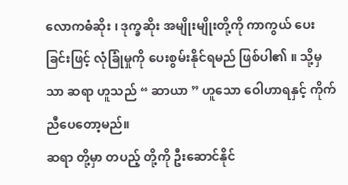လောကဓံဆိုး ၊ ဒုက္ခဆိုး အမျိုးမျိုးတို့ကို ကာကွယ် ပေးခြင်းဖြင့် လုံခြုံမှုကို ပေးစွမ်းနိုင်ရမည် ဖြစ်ပါ၏ ။ သို့မှသာ ဆရာ ဟူသည် “ ဆာယာ ” ဟူသော ဝေါဟာရနှင့် ကိုက်ညီပေတော့မည်။
ဆရာ တို့မှာ တပည့် တို့ကို ဦးဆောင်နိုင်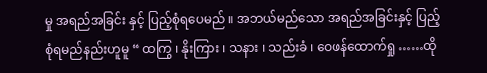မှု အရည်အခြင်း နှင့် ပြည့်စုံရပေမည် ။ အဘယ်မည်သော အရည်အခြင်းနှင့် ပြည့်စုံရမည်နည်းဟူမူ “ ထကြွ ၊ နိုးကြား ၊ သနား ၊ သည်းခံ ၊ ဝေဖန်ထောက်ရှု ……ထို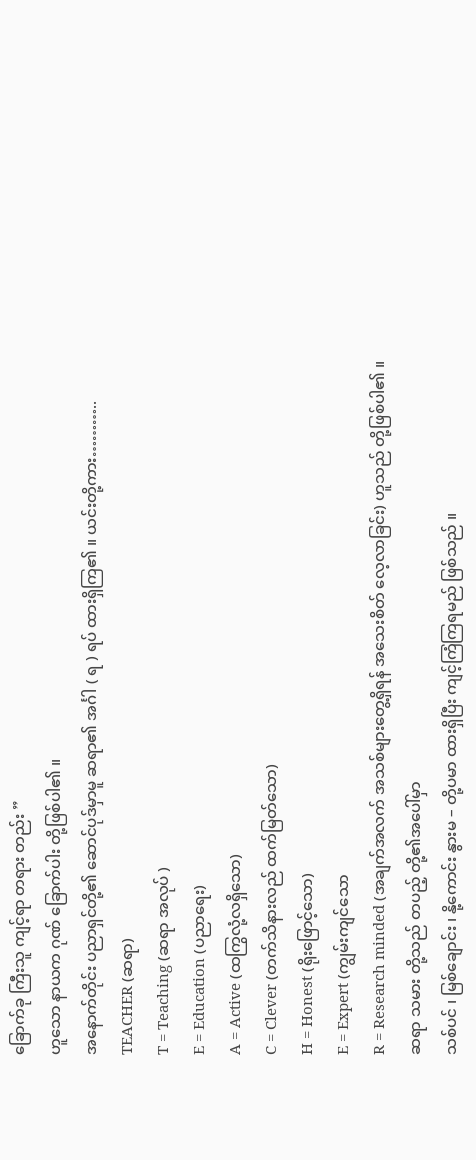ခြောက်ခု ကြီးသူ ကျင့်ရာ တရား တည်း ”
ဟူသော နာယက ဂုဏ် ခြောက်ပါး တို့ဖြစ်ပါ၏ ။
အနောက်တိုင်း ပညာရှင်တို့၏ ဆောင်ပုဒ်မှာမူ ဆရာ၏ အင်္ဂါ ( ရ ) ရပ် ထားရှိကြ၏ ။ ယင်းတို့ကား………..
TEACHER (ဆရာ)
T = Teaching (ဆရာ အလုပ် )
E = Education (ပညာရေး)
A = Active (ထကြွလုံ့လရှိသော)
C = Clever (တက်သိနားလည် ထက်မြတ်သော)
H = Honest (ရိုးဖြောင့်သော)
E = Expert (ကျွမ်းကျင်သော
R = Research minded (အချက်အလက် အသစ်များတွေ့ရှိရန် အသေးစိတ် လေ့လာခြင်း) ဟူသည် တို့ဖြစ်ပါ၏ ။
ဆရာ သမား တို့သည် တပည့် တို့၏အပေါ်မှာ
သစ်ပင် ၊ မြစ်ချောင်း ၊ နို့ကောင်း နွားမ – တို့ပမာ ထားရှိပြီး ကျင့်ကြံကြရမည် ဖြစ်သည် ။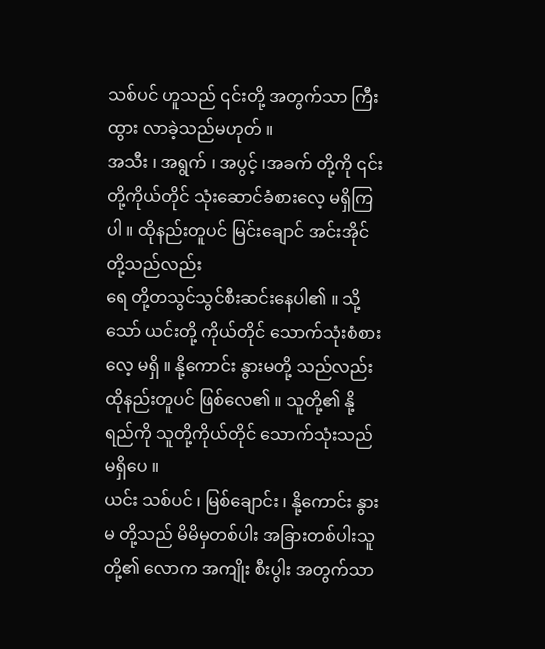သစ်ပင် ဟူသည် ၎င်းတို့ အတွက်သာ ကြီးထွား လာခဲ့သည်မဟုတ် ။
အသီး ၊ အရွက် ၊ အပွင့် ၊အခက် တို့ကို ၎င်းတို့ကိုယ်တိုင် သုံးဆောင်ခံစားလေ့ မရှိကြပါ ။ ထိုနည်းတူပင် မြင်းချောင် အင်းအိုင်တို့သည်လည်း
ရေ တို့တသွင်သွင်စီးဆင်းနေပါ၏ ။ သို့သော် ယင်းတို့ ကိုယ်တိုင် သောက်သုံးစံစားလေ့ မရှိ ။ နို့ကောင်း နွားမတို့ သည်လည်း ထိုနည်းတူပင် ဖြစ်လေ၏ ။ သူတို့၏ နို့ရည်ကို သူတို့ကိုယ်တိုင် သောက်သုံးသည် မရှိပေ ။
ယင်း သစ်ပင် ၊ မြစ်ချောင်း ၊ နို့ကောင်း နွားမ တို့သည် မိမိမှတစ်ပါး အခြားတစ်ပါးသူတို့၏ လောက အကျိုး စီးပွါး အတွက်သာ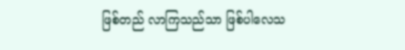ဖြစ်တည် လာကြသည်သာ ဖြစ်ပါလေသ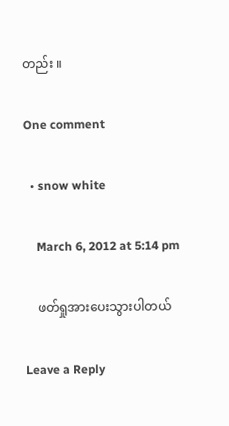တည်း ။

One comment

  • snow white

    March 6, 2012 at 5:14 pm

    ဖတ်ရှုအားပေးသွားပါတယ်

Leave a Reply